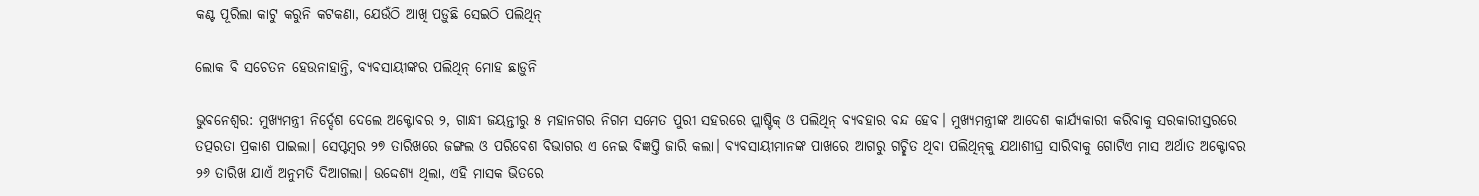କଣ୍ଟ ପୂରିଲା କାଟୁ କରୁନି କଟକଣା, ଯେଉଁଠି ଆଖି ପଡ଼ୁଛି ସେଇଠି ପଲିଥିନ୍

ଲୋକ ବି ସଚେତନ ହେଉନାହାନ୍ତି, ବ୍ୟବସାୟୀଙ୍କର ପଲିଥିନ୍ ମୋହ ଛାଡ଼ୁନି

ଭୁବନେଶ୍ବର: ମୁଖ୍ୟମନ୍ତ୍ରୀ ନିର୍ଦ୍ଦେଶ ଦେଲେ ଅକ୍ଟୋବର ୨, ଗାନ୍ଧୀ ଜୟନ୍ତୀରୁ ୫ ମହାନଗର ନିଗମ ସମେତ ପୁରୀ ସହରରେ ପ୍ଲାଷ୍ଟିକ୍ ଓ ପଲିଥିନ୍ ବ୍ୟବହାର ବନ୍ଦ ହେବ। ମୁଖ୍ୟମନ୍ତ୍ରୀଙ୍କ ଆଦେଶ କାର୍ଯ୍ୟକାରୀ କରିବାକୁ ସରକାରୀସ୍ତରରେ ତତ୍ପରତା ପ୍ରକାଶ ପାଇଲା। ସେପ୍ଟମ୍ବର ୨୭ ତାରିଖରେ ଜଙ୍ଗଲ ଓ ପରିବେଶ ବିଭାଗର ଏ ନେଇ ବିଜ୍ଞପ୍ତି ଜାରି କଲା। ବ୍ୟବସାୟୀମାନଙ୍କ ପାଖରେ ଆଗରୁ ଗଚ୍ଛିତ ଥିବା ପଲିଥିନ୍‌କୁ ଯଥାଶୀଘ୍ର ସାରିବାକୁ ‌ଗୋଟିଏ ମାସ ଅର୍ଥାତ ଅକ୍ଟୋବର ୨୬ ତାରିଖ ଯାଏଁ ଅନୁମତି ଦିଆଗଲା। ଉଦ୍ଦେଶ୍ୟ ଥିଲା, ଏହି ମାସକ ଭିତରେ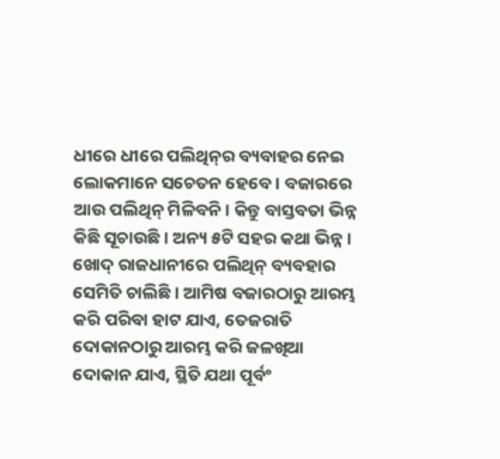ଧୀରେ ଧୀରେ ପଲିଥିନ୍‌ର ବ୍ୟବାହର ନେଇ ଲୋକମାନେ ସଚେତନ ହେବେ। ବଜାରରେ ଆଉ ପଲିଥିନ୍ ମିଳିବନି। କିନ୍ତୁ ବାସ୍ତବତା ଭିନ୍ନ କିଛି ସୂଚାଉଛି। ଅନ୍ୟ ୫ଟି ସହର କଥା ଭିନ୍ନ। ଖୋଦ୍ ରାଜଧାନୀରେ ପଲିଥିନ୍ ବ୍ୟବହାର ସେମିତି ଚାଲିଛି। ଆମିଷ ବଜାରଠାରୁ ଆରମ୍ଭ କରି ପରିବା ହାଟ ଯାଏ, ତେଜରାତି ଦୋକାନଠାରୁ ଆରମ୍ଭ କରି ଜଳଖିଆ ଦୋକାନ ଯାଏ, ସ୍ଥିତି ଯଥା ପୂର୍ବଂ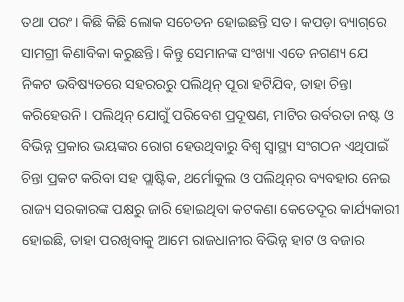ତଥା ପରଂ। କିଛି କିଛି ଲୋକ ସଚେତନ ହୋଇଛନ୍ତି ସତ। କପଡ଼ା ବ୍ୟାଗ୍‌ରେ ସାମଗ୍ରୀ କିଣାବିକା କରୁଛନ୍ତି। କିନ୍ତୁ ସେମାନଙ୍କ ସଂଖ୍ୟା ଏତେ ନଗଣ୍ୟ ଯେ ନିକଟ ଭବିଷ୍ୟତରେ ସହରରରୁ ପଲିଥିନ୍ ପୂରା ହଟିଯିବ, ତାହା ଚିନ୍ତା କରିହେଉନି। ପଲିଥିନ୍‌ ଯୋଗୁଁ ପରିବେଶ ପ୍ରଦୂଷଣ, ମାଟିର ଉର୍ବରତା ନଷ୍ଟ ଓ ବିଭିନ୍ନ ପ୍ରକାର ଭୟଙ୍କର ରୋଗ ହେଉଥିବାରୁ ବିଶ୍ବ ସ୍ବାସ୍ଥ୍ୟ ସଂଗଠନ ଏଥିପାଇଁ ଚିନ୍ତା ପ୍ରକଟ କରିବା ସହ ପ୍ଲାଷ୍ଟିକ, ଥର୍ମୋକୁଲ ଓ ପଲିଥିନ୍‌ର ବ୍ୟବହାର ନେଇ ରାଜ୍ୟ ସରକାରଙ୍କ ପକ୍ଷରୁ ଜାରି ହୋଇଥିବା କଟକଣା କେତେଦୂର କାର୍ଯ୍ୟକାରୀ ହୋଇଛି, ତାହା ପରଖିବାକୁ ଆମେ ରାଜଧାନୀର ବିଭିନ୍ନ ହାଟ ଓ ବଜାର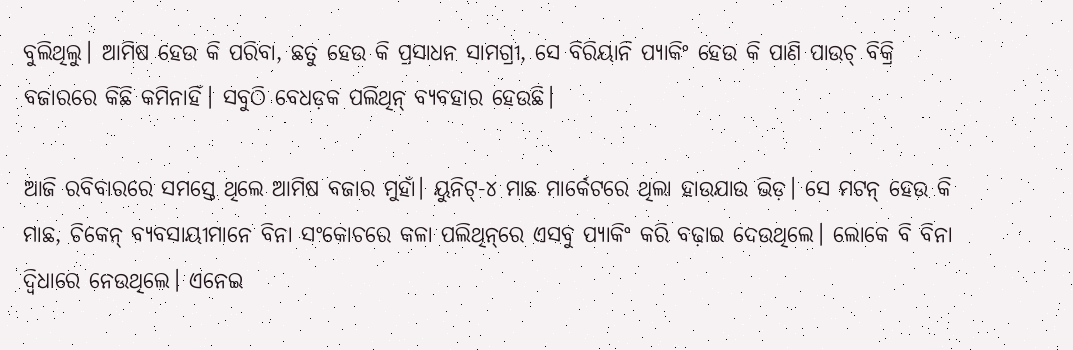ବୁଲିଥିଲୁ। ଆମିଷ ହେଉ କି ପରିବା, ଛତୁ ହେଉ କି ପ୍ରସାଧନ ସାମଗ୍ରୀ, ସେ ବିରିୟାନି ପ୍ୟାକିଂ ହେଉ କି ପାଣି ପାଉଚ୍‌ ବିକ୍ରି ବଜାରରେ କିଛି କମିନାହିଁ। ସବୁଠି ବେଧଡ଼କ ପଲିଥିନ୍ ବ୍ୟବହାର ହେଉଛି।

ଆଜି ରବିବାରରେ ସମସ୍ତେ ଥିଲେ ଆମିଷ ବଜାର ମୁହାଁ। ୟୁନିଟ୍‌-୪ ମାଛ ମାର୍କେଟରେ ଥିଲା ହାଉଯାଉ ଭିଡ଼। ସେ ମଟନ୍‌ ହେଉ କି ମାଛ, ଚିକେନ୍‌ ‌ବ୍ୟବସାୟୀମାନେ ବିନା ସଂକୋଚରେ କଳା ପଲିଥିନ୍‌ରେ ଏସବୁ ପ୍ୟାକିଂ କରି ବଢ଼ାଇ ଦେଉଥିଲେ। ଲୋକେ ବି ବିନା ଦ୍ବିଧାରେ ନେଉଥିଲେ। ଏନେଇ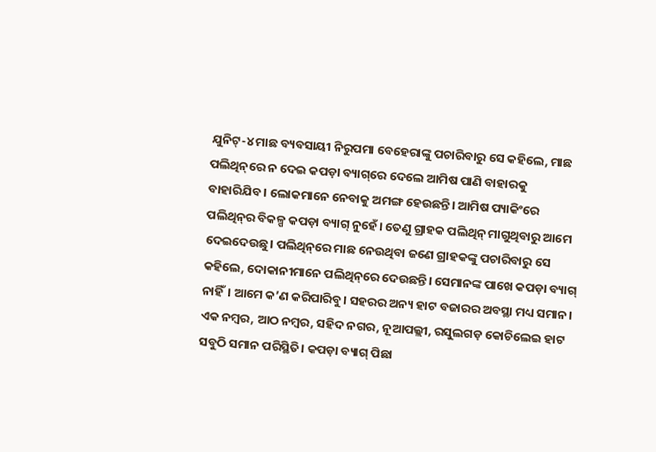ଯୁନିଟ୍‌-୪ ମାଛ ବ୍ୟବସାୟୀ ନିରୁପମା ବେହେରାଙ୍କୁ ପଚାରିବାରୁ ସେ କହି‌ଲେ, ମାଛ ପଲିଥିନ୍‌ରେ ନ ଦେଇ କପଡ଼ା ବ୍ୟାଗ୍‌ରେ ଦେଲେ ଆମିଷ ପାଣି ବାହାରକୁ ବାହାରିଯିବ। ଲୋକମାନେ ନେବାକୁ ଅମଙ୍ଗ ହେଉଛନ୍ତି। ଆମିଷ ପ୍ୟାକିଂରେ ପଲିଥିନ୍‌ର ବିକଳ୍ପ କପଡ଼ା ବ୍ୟାଗ୍‌ ନୁହେଁ। ତେଣୁ ଗ୍ରାହକ ପଲିଥିନ୍‌ ମାଗୁଥିବାରୁ ଆମେ ଦେଇଦେଉଛୁ। ପଲିଥିନ୍‌ରେ ମାଛ ନେଉଥିବା ଜଣେ ଗ୍ରାହକଙ୍କୁ ପଚାରିବାରୁ ସେ କହିଲେ, ଦୋକାନୀମାନେ ପଲିଥିନ୍‌ରେ ଦେଉଛନ୍ତି। ସେମାନଙ୍କ ପାଖେ କପଡ଼ା ବ୍ୟାଗ୍‌ ନାହିଁ। ଆମେ କ’ଣ କରିପାରିବୁ। ସହରର ଅନ୍ୟ ହାଟ ବଜାରର ଅବସ୍ଥା ମଧ୍ୟ ସମାନ। ଏକ ନମ୍ବର, ଆଠ ନମ୍ବର, ସହିଦ ନଗର, ନୂଆପଲ୍ଲୀ, ରସୁଲଗଡ଼ କୋଚିଲେଇ ହାଟ ସବୁଠି ସମାନ ପରିସ୍ଥିତି। କପଡ଼ା ବ୍ୟାଗ୍ ପିଛା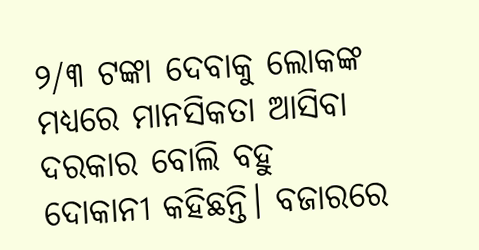୨/୩ ଟଙ୍କା ଦେବାକୁ ଲୋକଙ୍କ ମଧ୍ୟରେ ମାନସିକତା ଆସିବା ଦରକାର ବୋଲି ବହୁ ଦୋକାନୀ କହିଛନ୍ତି। ବଜାରରେ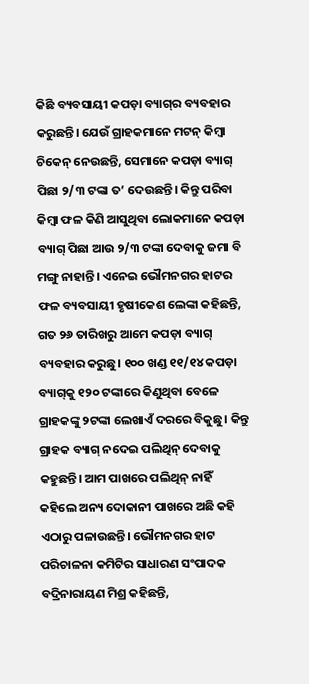କିଛି ବ୍ୟବସାୟୀ କପଡ଼ା ବ୍ୟାଗ୍‌ର ବ୍ୟବହାର କରୁଛନ୍ତି। ଯେଉଁ ଗ୍ରାହକମାନେ ମଟନ୍‌ କିମ୍ବା ଚିକେନ୍‌ ନେଉଛନ୍ତି, ସେମାନେ କପଡ଼ା ବ୍ୟାଗ୍‌ ପିଛା ୨/୩ ଟଙ୍କା ତ’ ଦେଉଛନ୍ତି। କିନ୍ତୁ ପରିବା କିମ୍ବା ଫଳ କିଣି ଆସୁଥିବା ଲୋକମାନେ କପଡ଼ା ବ୍ୟାଗ୍ ପିଛା ଆଉ ୨/୩ ଟଙ୍କା ଦେବାକୁ ଜମା ବି ମଙ୍ଗୁ ନାହାନ୍ତି। ଏନେଇ ଭୌମନଗର ହାଟର ଫଳ ବ୍ୟବସାୟୀ ହୃଷୀକେଶ ଲେଙ୍କା କହିଛନ୍ତି, ଗତ ୨୬ ତାରିଖରୁ ଆମେ କପଡ଼ା ବ୍ୟାଗ୍‌ ବ୍ୟବହାର କରୁଛୁ। ୧୦୦ ଖଣ୍ଡ ୧୧/୧୪ କପଡ଼ା ବ୍ୟାଗ୍‌କୁ ୧୨୦ ଟଙ୍କାରେ କିଣୁଥିବା ବେଳେ ଗ୍ରାହକଙ୍କୁ ୨ଟଙ୍କା ଲେଖାଏଁ ଦରରେ ବିକୁଛୁ। କିନ୍ତୁ ଗ୍ରାହକ ବ୍ୟାଗ୍‌ ନଦେଇ ପଲିଥିନ୍‌ ଦେବାକୁ କହୁଛନ୍ତି। ଆମ ପାଖରେ ପଲିଥିନ୍‌ ନାହିଁ କହିଲେ ଅନ୍ୟ ଦୋକାନୀ ପାଖରେ ଅଛି କହି ଏଠାରୁ ପଳାଉଛନ୍ତି। ଭୌମନଗର ହାଟ ପରିଚାଳନା କମିଟିର ସାଧାରଣ ସଂପାଦକ ବଦ୍ରିନାରାୟଣ ମିଶ୍ର କହିଛନ୍ତି,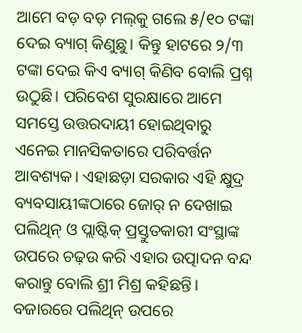ଆମେ ବଡ଼ ବଡ଼ ମଲ୍‌କୁ ଗଲେ ୫/୧୦ ଟଙ୍କା ଦେଇ ବ୍ୟାଗ୍‌ କିଣୁଛୁ। କିନ୍ତୁ ହାଟରେ ୨/୩ ଟଙ୍କା ଦେଇ କିଏ ବ୍ୟାଗ୍‌ କିଣିବ ବୋଲି ପ୍ରଶ୍ନ ଉଠୁଛି। ପରିବେଶ ସୁରକ୍ଷାରେ ଆମେ ସମସ୍ତେ ଉତ୍ତରଦାୟୀ ହୋଇଥିବାରୁ ଏନେଇ ମାନସିକତାରେ ପରିବର୍ତ୍ତନ ଆବଶ୍ୟକ। ଏହାଛଡ଼ା ସରକାର ଏହି କ୍ଷୁଦ୍ର ବ୍ୟବସାୟୀଙ୍କଠାରେ ଜୋର୍‌ ନ ଦେଖାଇ ପଲିଥିନ୍‌ ଓ ପ୍ଲାଷ୍ଟିକ୍‌ ପ୍ରସ୍ତୁତକାରୀ ସଂସ୍ଥାଙ୍କ ଉପରେ ଚଢ଼ଉ କରି ଏହାର ଉତ୍ପାଦନ ବନ୍ଦ କରାନ୍ତୁ ବୋଲି ଶ୍ରୀ ମିଶ୍ର କହିଛନ୍ତି। ବଜାରରେ ପଲିଥିନ୍‌ ଉପରେ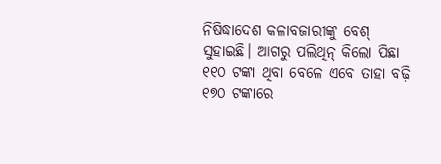ନିଷିଦ୍ଧାଦେଶ କଳାବଜାରୀଙ୍କୁ ବେଶ୍ ସୁହାଇଛି। ଆଗରୁ ପଲିଥିନ୍‌ କିଲୋ ପିଛା ୧୧୦ ଟଙ୍କା ଥିବା ବେଳେ ଏବେ ତାହା ବଢ଼ି ୧୭୦ ଟଙ୍କାରେ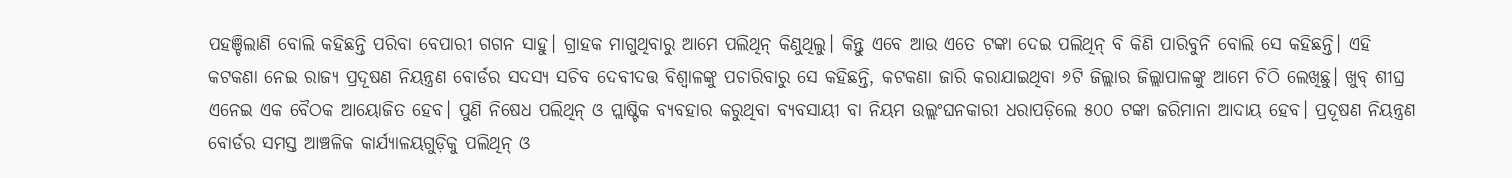ପହଞ୍ଚିଲାଣି ବୋଲି କହିଛନ୍ତି ପରିବା ବେପାରୀ ଗଗନ ସାହୁ। ଗ୍ରାହକ ମାଗୁଥିବାରୁ ଆମେ ପଲିଥିନ୍‌ କିଣୁଥିଲୁ। କିନ୍ତୁ ଏବେ ଆଉ ଏତେ ଟଙ୍କା ଦେଇ ପଲିଥିନ୍‌ ବି କିଣି ପାରିବୁନି ବୋଲି ସେ କହିଛନ୍ତି। ଏହି କଟକଣା ନେଇ ରାଜ୍ୟ ପ୍ରଦୂଷଣ ନିୟନ୍ତ୍ରଣ ବୋର୍ଡର ସଦସ୍ୟ ସଚିବ ଦେବୀଦତ୍ତ ବିଶ୍ବାଳଙ୍କୁ ପଚାରିବାରୁ ସେ କହିଛନ୍ତି, କଟକଣା ଜାରି କରାଯାଇଥିବା ୬ଟି ଜିଲ୍ଲାର ଜିଲ୍ଲାପାଳଙ୍କୁ ଆମେ ଚିଠି ଲେଖିଛୁ। ଖୁବ୍‌ ଶୀଘ୍ର ଏନେଇ ଏକ ବୈଠକ ଆୟୋଜିତ ହେବ। ପୁଣି ନିଷେଧ ପଲିଥିନ୍‌ ଓ ପ୍ଲାଷ୍ଟିକ ବ୍ୟବହାର କରୁଥିବା ବ୍ୟବସାୟୀ ବା ନିୟମ ଉଲ୍ଲଂଘନକାରୀ ଧରାପଡ଼ିଲେ ୫୦୦ ଟଙ୍କା ଜରିମାନା ଆଦାୟ ହେବ। ପ୍ରଦୂଷଣ ନିୟନ୍ତ୍ରଣ ବୋର୍ଡର ସମସ୍ତ ଆଞ୍ଚଳିକ କାର୍ଯ୍ୟାଳୟଗୁଡ଼ିକୁ ପଲିଥିନ୍‌ ଓ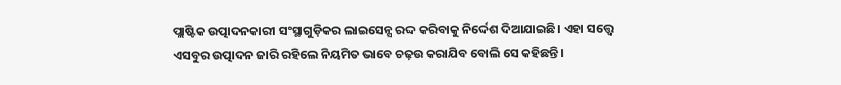ପ୍ଲାଷ୍ଟିକ ଉତ୍ପାଦନକାରୀ ସଂସ୍ଥାଗୁଡ଼ିକର ଲା‌ଇସେନ୍ସ ରଦ୍ଦ କରିବାକୁ ନିର୍ଦ୍ଦେଶ ଦିଆଯାଇଛି। ଏହା ସତ୍ତ୍ବେ ଏସବୁର ଉତ୍ପାଦନ ଜାରି ରହିଲେ ନିୟମିତ ଭାବେ ଚଢ଼ଉ କରାଯିବ ବୋଲି ସେ କହିଛନ୍ତି।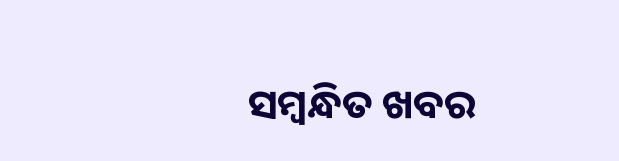ସମ୍ବନ୍ଧିତ ଖବର